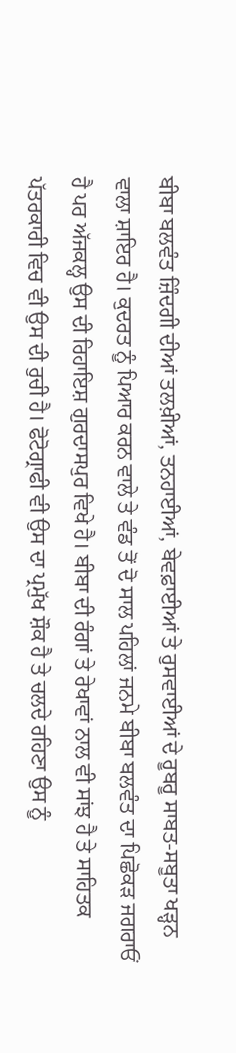ਬੀਬਾ ਬਲਵੰਤ ਜ਼ਿੰਦਗੀ ਦੀਆਂ ਤਲਖ਼ੀਆਂ, ਤਨਹਾਈਆਂ, ਬੇਵਫ਼ਾਈਆਂ ਤੇ ਰੁਸਵਾਈਆਂ ਦੇ ਰੂਬਰੂ ਸਾਬਤ-ਸਬੂਤਾ ਖੜ੍ਹਨ ਵਾਲਾ ਸ਼ਾਇਰ ਹੈ। ਕੁਦਰਤ ਨੂੰ ਪਿਆਰ ਕਰਨ ਵਾਲੇ ਤੇ ਵੰਡ ਤੋਂ ਦੋ ਸਾਲ ਪਹਿਲਾਂ ਜਨਮੇ ਬੀਬਾ ਬਲਵੰਤ ਦਾ ਪਿਛੋਕੜ ਜਗਰਾਓਂ ਹੈ ਪਰ ਅੱਜਕਲ੍ਹ ਉਸ ਦੀ ਰਿਹਾਇਸ਼ ਗੁਰਦਾਸਪੁਰ ਵਿਖੇ ਹੈ। ਬੀਬਾ ਦੀ ਰੰਗਾਂ ਤੇ ਰੇਖਾਵਾਂ ਨਾਲ ਵੀ ਸਾਂਝ ਹੈ ਤੇ ਸਾਹਿਤਕ ਪੱਤਰਕਾਰੀ ਵਿਚ ਵੀ ਉਸ ਦੀ ਰੁਚੀ ਹੈ। ਫੋਟੋਗ੍ਰਾਫੀ ਵੀ ਉਸ ਦਾ ਪ੍ਰਮੁੱਖ ਸ਼ੌਕ ਹੈ ਤੇ ਚਲਦੇ ਰਹਿਣਾ ਉਸ ਨੂੰ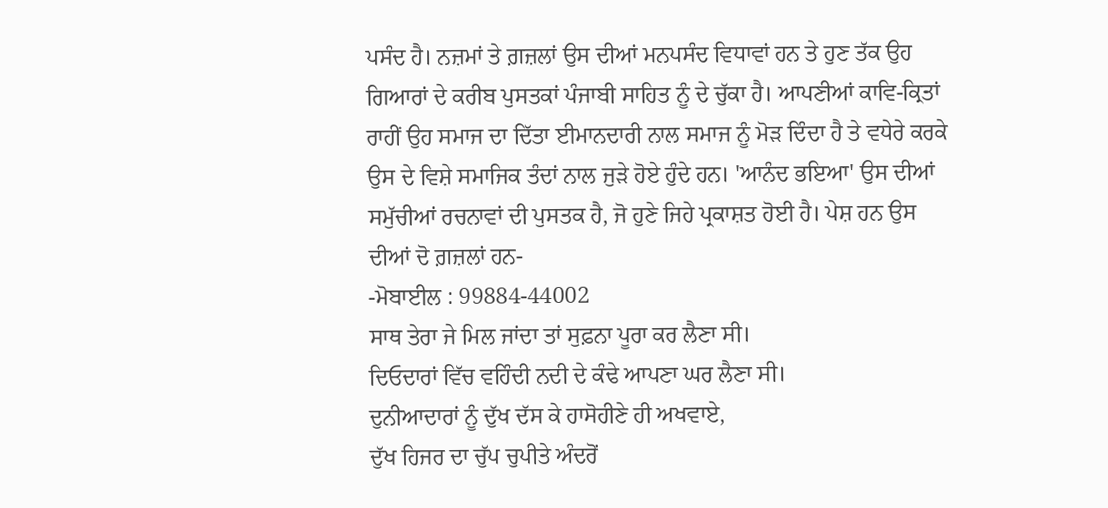ਪਸੰਦ ਹੈ। ਨਜ਼ਮਾਂ ਤੇ ਗ਼ਜ਼ਲਾਂ ਉਸ ਦੀਆਂ ਮਨਪਸੰਦ ਵਿਧਾਵਾਂ ਹਨ ਤੇ ਹੁਣ ਤੱਕ ਉਹ ਗਿਆਰਾਂ ਦੇ ਕਰੀਬ ਪੁਸਤਕਾਂ ਪੰਜਾਬੀ ਸਾਹਿਤ ਨੂੰ ਦੇ ਚੁੱਕਾ ਹੈ। ਆਪਣੀਆਂ ਕਾਵਿ-ਕ੍ਰਿਤਾਂ ਰਾਹੀਂ ਉਹ ਸਮਾਜ ਦਾ ਦਿੱਤਾ ਈਮਾਨਦਾਰੀ ਨਾਲ ਸਮਾਜ ਨੂੰ ਮੋੜ ਦਿੰਦਾ ਹੈ ਤੇ ਵਧੇਰੇ ਕਰਕੇ ਉਸ ਦੇ ਵਿਸ਼ੇ ਸਮਾਜਿਕ ਤੰਦਾਂ ਨਾਲ ਜੁੜੇ ਹੋਏ ਹੁੰਦੇ ਹਨ। 'ਆਨੰਦ ਭਇਆ' ਉਸ ਦੀਆਂ ਸਮੁੱਚੀਆਂ ਰਚਨਾਵਾਂ ਦੀ ਪੁਸਤਕ ਹੈ, ਜੋ ਹੁਣੇ ਜਿਹੇ ਪ੍ਰਕਾਸ਼ਤ ਹੋਈ ਹੈ। ਪੇਸ਼ ਹਨ ਉਸ ਦੀਆਂ ਦੋ ਗ਼ਜ਼ਲਾਂ ਹਨ-
-ਮੋਬਾਈਲ : 99884-44002
ਸਾਥ ਤੇਰਾ ਜੇ ਮਿਲ ਜਾਂਦਾ ਤਾਂ ਸੁਫ਼ਨਾ ਪੂਰਾ ਕਰ ਲੈਣਾ ਸੀ।
ਦਿਓਦਾਰਾਂ ਵਿੱਚ ਵਹਿੰਦੀ ਨਦੀ ਦੇ ਕੰਢੇ ਆਪਣਾ ਘਰ ਲੈਣਾ ਸੀ।
ਦੁਨੀਆਦਾਰਾਂ ਨੂੰ ਦੁੱਖ ਦੱਸ ਕੇ ਹਾਸੋਹੀਣੇ ਹੀ ਅਖਵਾਏ,
ਦੁੱਖ ਹਿਜਰ ਦਾ ਚੁੱਪ ਚੁਪੀਤੇ ਅੰਦਰੋਂ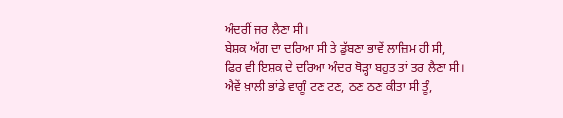ਅੰਦਰੀਂ ਜਰ ਲੈਣਾ ਸੀ।
ਬੇਸ਼ਕ ਅੱਗ ਦਾ ਦਰਿਆ ਸੀ ਤੇ ਡੁੱਬਣਾ ਭਾਵੇਂ ਲਾਜ਼ਿਮ ਹੀ ਸੀ,
ਫਿਰ ਵੀ ਇਸ਼ਕ ਦੇ ਦਰਿਆ ਅੰਦਰ ਥੋੜ੍ਹਾ ਬਹੁਤ ਤਾਂ ਤਰ ਲੈਣਾ ਸੀ।
ਐਵੇਂ ਖ਼ਾਲੀ ਭਾਂਡੇ ਵਾਗੂੰ ਟਣ ਟਣ, ਠਣ ਠਣ ਕੀਤਾ ਸੀ ਤੂੰ,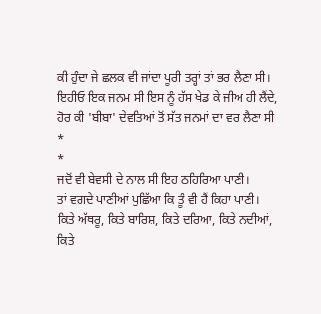ਕੀ ਹੁੰਦਾ ਜੇ ਛਲਕ ਵੀ ਜਾਂਦਾ ਪੂਰੀ ਤਰ੍ਹਾਂ ਤਾਂ ਭਰ ਲੈਣਾ ਸੀ।
ਇਹੀਓ ਇਕ ਜਨਮ ਸੀ ਇਸ ਨੂੰ ਹੱਸ ਖੇਡ ਕੇ ਜੀਅ ਹੀ ਲੈਂਦੇ,
ਹੋਰ ਕੀ 'ਬੀਬਾ' ਦੇਵਤਿਆਂ ਤੋਂ ਸੱਤ ਜਨਮਾਂ ਦਾ ਵਰ ਲੈਣਾ ਸੀ
*
*
ਜਦੋਂ ਵੀ ਬੇਵਸੀ ਦੇ ਨਾਲ ਸੀ ਇਹ ਠਹਿਰਿਆ ਪਾਣੀ।
ਤਾਂ ਵਗਦੇ ਪਾਣੀਆਂ ਪੁਛਿੱਆ ਕਿ ਤੂੰ ਵੀ ਹੈਂ ਕਿਹਾ ਪਾਣੀ।
ਕਿਤੇ ਅੱਥਰੂ, ਕਿਤੇ ਬਾਰਿਸ਼, ਕਿਤੇ ਦਰਿਆ, ਕਿਤੇ ਨਦੀਆਂ,
ਕਿਤੇ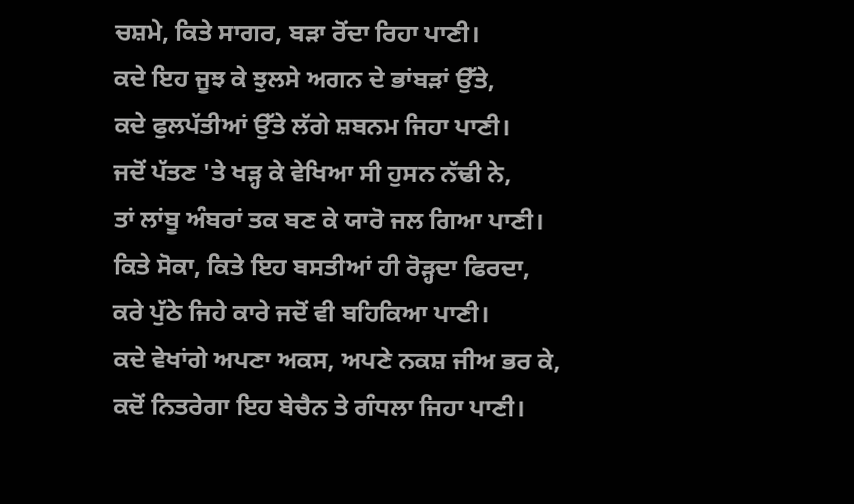ਚਸ਼ਮੇ, ਕਿਤੇ ਸਾਗਰ, ਬੜਾ ਰੋਂਦਾ ਰਿਹਾ ਪਾਣੀ।
ਕਦੇ ਇਹ ਜੂਝ ਕੇ ਝੁਲਸੇ ਅਗਨ ਦੇ ਭਾਂਬੜਾਂ ਉੱਤੇ,
ਕਦੇ ਫੁਲਪੱਤੀਆਂ ਉੱਤੇ ਲੱਗੇ ਸ਼ਬਨਮ ਜਿਹਾ ਪਾਣੀ।
ਜਦੋਂ ਪੱਤਣ 'ਤੇ ਖੜ੍ਹ ਕੇ ਵੇਖਿਆ ਸੀ ਹੁਸਨ ਨੱਢੀ ਨੇ,
ਤਾਂ ਲਾਂਬੂ ਅੰਬਰਾਂ ਤਕ ਬਣ ਕੇ ਯਾਰੋ ਜਲ ਗਿਆ ਪਾਣੀ।
ਕਿਤੇ ਸੋਕਾ, ਕਿਤੇ ਇਹ ਬਸਤੀਆਂ ਹੀ ਰੋੜ੍ਹਦਾ ਫਿਰਦਾ,
ਕਰੇ ਪੁੱਠੇ ਜਿਹੇ ਕਾਰੇ ਜਦੋਂ ਵੀ ਬਹਿਕਿਆ ਪਾਣੀ।
ਕਦੇ ਵੇਖਾਂਗੇ ਅਪਣਾ ਅਕਸ, ਅਪਣੇ ਨਕਸ਼ ਜੀਅ ਭਰ ਕੇ,
ਕਦੋਂ ਨਿਤਰੇਗਾ ਇਹ ਬੇਚੈਨ ਤੇ ਗੰਧਲਾ ਜਿਹਾ ਪਾਣੀ।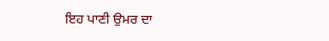ਇਹ ਪਾਣੀ ਉਮਰ ਦਾ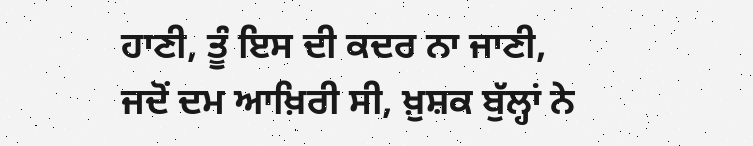ਹਾਣੀ, ਤੂੰ ਇਸ ਦੀ ਕਦਰ ਨਾ ਜਾਣੀ,
ਜਦੋਂ ਦਮ ਆਖ਼ਿਰੀ ਸੀ, ਖ਼ੁਸ਼ਕ ਬੁੱਲ੍ਹਾਂ ਨੇ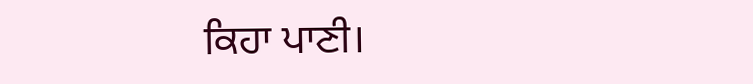ਕਿਹਾ ਪਾਣੀ।